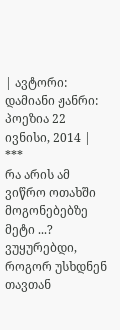| ავტორი: დამიანი ჟანრი: პოეზია 22 ივნისი, 2014 |
***
რა არის ამ ვიწრო ოთახში მოგონებებზე მეტი ...?
ვუყურებდი, როგორ უსხდნენ თავთან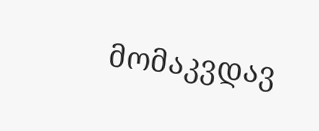მომაკვდავ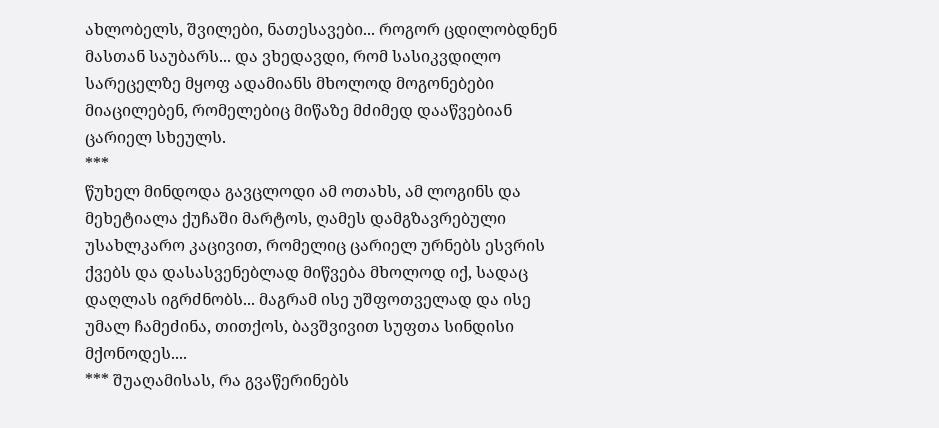ახლობელს, შვილები, ნათესავები... როგორ ცდილობდნენ მასთან საუბარს... და ვხედავდი, რომ სასიკვდილო სარეცელზე მყოფ ადამიანს მხოლოდ მოგონებები მიაცილებენ, რომელებიც მიწაზე მძიმედ დააწვებიან ცარიელ სხეულს.
***
წუხელ მინდოდა გავცლოდი ამ ოთახს, ამ ლოგინს და მეხეტიალა ქუჩაში მარტოს, ღამეს დამგზავრებული უსახლკარო კაცივით, რომელიც ცარიელ ურნებს ესვრის ქვებს და დასასვენებლად მიწვება მხოლოდ იქ, სადაც დაღლას იგრძნობს... მაგრამ ისე უშფოთველად და ისე უმალ ჩამეძინა, თითქოს, ბავშვივით სუფთა სინდისი მქონოდეს....
*** შუაღამისას, რა გვაწერინებს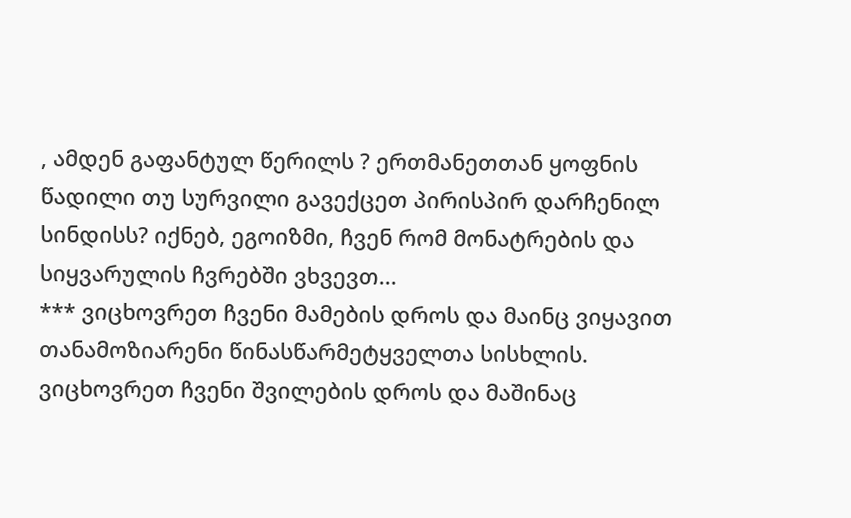, ამდენ გაფანტულ წერილს ? ერთმანეთთან ყოფნის წადილი თუ სურვილი გავექცეთ პირისპირ დარჩენილ სინდისს? იქნებ, ეგოიზმი, ჩვენ რომ მონატრების და სიყვარულის ჩვრებში ვხვევთ...
*** ვიცხოვრეთ ჩვენი მამების დროს და მაინც ვიყავით თანამოზიარენი წინასწარმეტყველთა სისხლის. ვიცხოვრეთ ჩვენი შვილების დროს და მაშინაც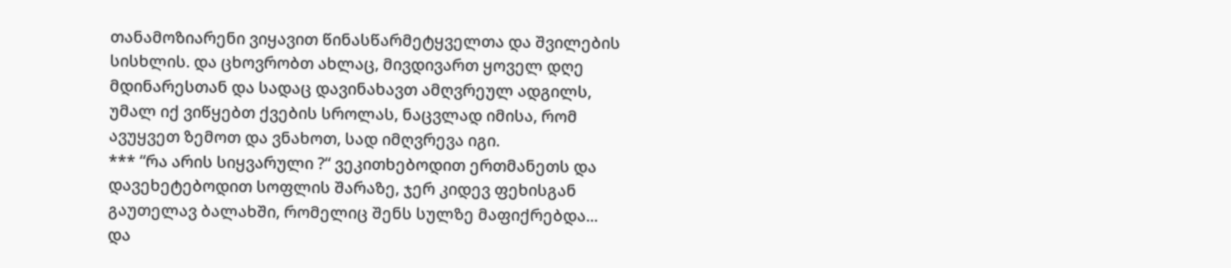თანამოზიარენი ვიყავით წინასწარმეტყველთა და შვილების სისხლის. და ცხოვრობთ ახლაც, მივდივართ ყოველ დღე მდინარესთან და სადაც დავინახავთ ამღვრეულ ადგილს, უმალ იქ ვიწყებთ ქვების სროლას, ნაცვლად იმისა, რომ ავუყვეთ ზემოთ და ვნახოთ, სად იმღვრევა იგი.
*** “რა არის სიყვარული ?“ ვეკითხებოდით ერთმანეთს და დავეხეტებოდით სოფლის შარაზე, ჯერ კიდევ ფეხისგან გაუთელავ ბალახში, რომელიც შენს სულზე მაფიქრებდა... და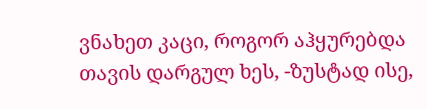ვნახეთ კაცი, როგორ აჰყურებდა თავის დარგულ ხეს, -ზუსტად ისე,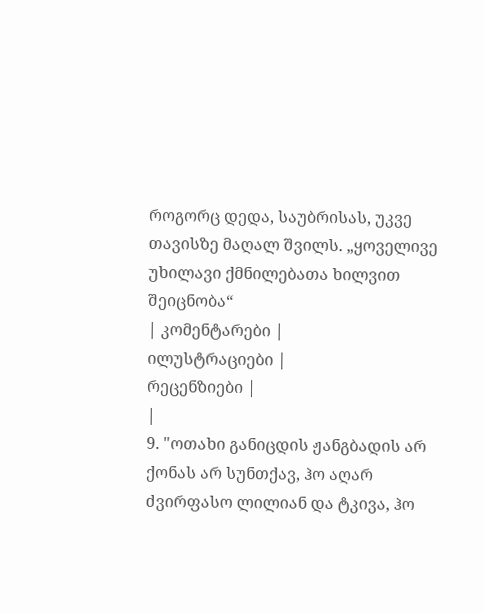როგორც დედა, საუბრისას, უკვე თავისზე მაღალ შვილს. „ყოველივე უხილავი ქმნილებათა ხილვით შეიცნობა“
| კომენტარები |
ილუსტრაციები |
რეცენზიები |
|
9. "ოთახი განიცდის ჟანგბადის არ ქონას არ სუნთქავ, ჰო აღარ ძვირფასო ლილიან და ტკივა, ჰო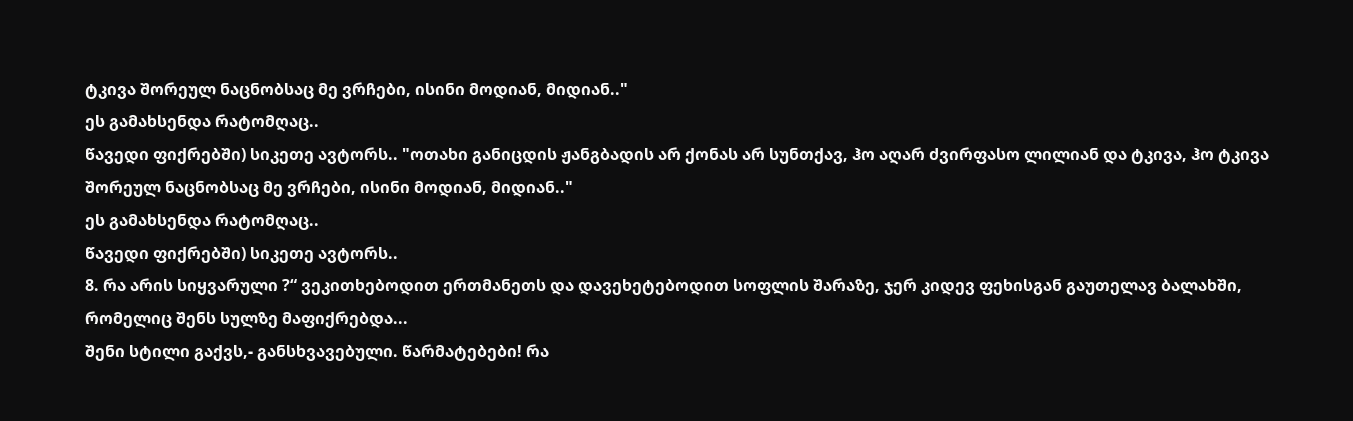ტკივა შორეულ ნაცნობსაც მე ვრჩები, ისინი მოდიან, მიდიან.."
ეს გამახსენდა რატომღაც..
წავედი ფიქრებში) სიკეთე ავტორს.. "ოთახი განიცდის ჟანგბადის არ ქონას არ სუნთქავ, ჰო აღარ ძვირფასო ლილიან და ტკივა, ჰო ტკივა შორეულ ნაცნობსაც მე ვრჩები, ისინი მოდიან, მიდიან.."
ეს გამახსენდა რატომღაც..
წავედი ფიქრებში) სიკეთე ავტორს..
8. რა არის სიყვარული ?“ ვეკითხებოდით ერთმანეთს და დავეხეტებოდით სოფლის შარაზე, ჯერ კიდევ ფეხისგან გაუთელავ ბალახში, რომელიც შენს სულზე მაფიქრებდა...
შენი სტილი გაქვს,- განსხვავებული. წარმატებები! რა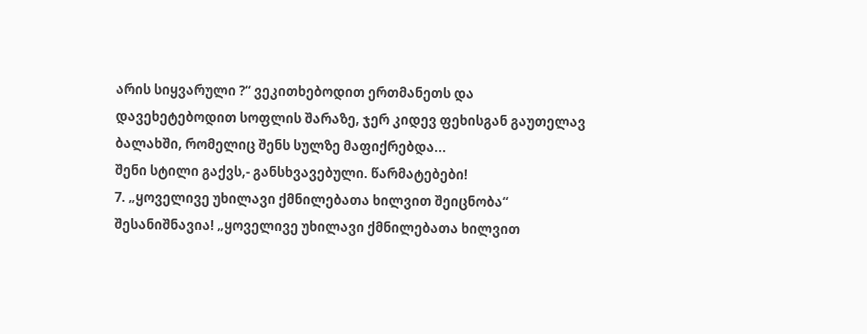არის სიყვარული ?“ ვეკითხებოდით ერთმანეთს და დავეხეტებოდით სოფლის შარაზე, ჯერ კიდევ ფეხისგან გაუთელავ ბალახში, რომელიც შენს სულზე მაფიქრებდა...
შენი სტილი გაქვს,- განსხვავებული. წარმატებები!
7. „ყოველივე უხილავი ქმნილებათა ხილვით შეიცნობა“
შესანიშნავია! „ყოველივე უხილავი ქმნილებათა ხილვით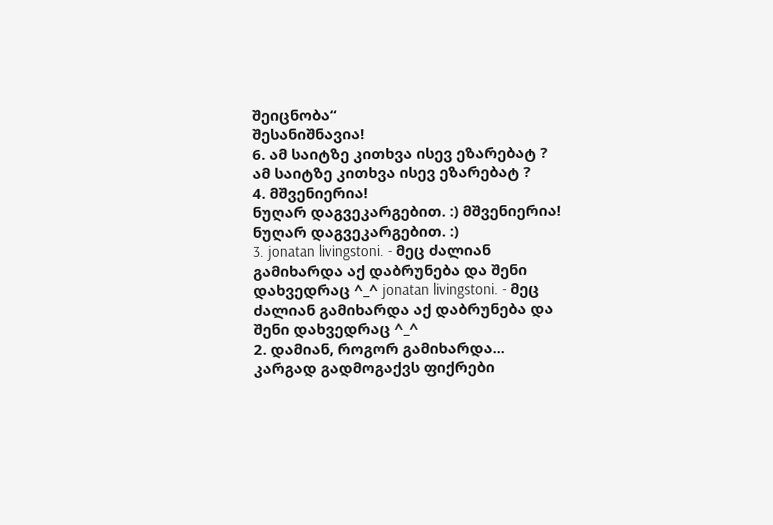შეიცნობა“
შესანიშნავია!
6. ამ საიტზე კითხვა ისევ ეზარებატ ? ამ საიტზე კითხვა ისევ ეზარებატ ?
4. მშვენიერია!
ნუღარ დაგვეკარგებით. :) მშვენიერია!
ნუღარ დაგვეკარგებით. :)
3. jonatan livingstoni. - მეც ძალიან გამიხარდა აქ დაბრუნება და შენი დახვედრაც ^_^ jonatan livingstoni. - მეც ძალიან გამიხარდა აქ დაბრუნება და შენი დახვედრაც ^_^
2. დამიან, როგორ გამიხარდა...
კარგად გადმოგაქვს ფიქრები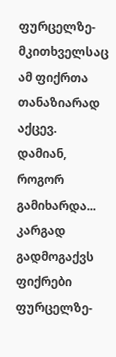ფურცელზე- მკითხველსაც ამ ფიქრთა თანაზიარად აქცევ.
დამიან, როგორ გამიხარდა...
კარგად გადმოგაქვს ფიქრები ფურცელზე-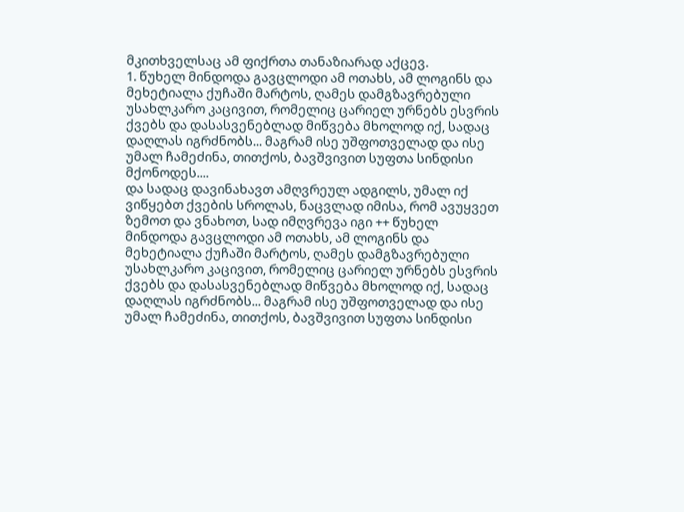მკითხველსაც ამ ფიქრთა თანაზიარად აქცევ.
1. წუხელ მინდოდა გავცლოდი ამ ოთახს, ამ ლოგინს და მეხეტიალა ქუჩაში მარტოს, ღამეს დამგზავრებული უსახლკარო კაცივით, რომელიც ცარიელ ურნებს ესვრის ქვებს და დასასვენებლად მიწვება მხოლოდ იქ, სადაც დაღლას იგრძნობს... მაგრამ ისე უშფოთველად და ისე უმალ ჩამეძინა, თითქოს, ბავშვივით სუფთა სინდისი მქონოდეს....
და სადაც დავინახავთ ამღვრეულ ადგილს, უმალ იქ ვიწყებთ ქვების სროლას, ნაცვლად იმისა, რომ ავუყვეთ ზემოთ და ვნახოთ, სად იმღვრევა იგი ++ წუხელ მინდოდა გავცლოდი ამ ოთახს, ამ ლოგინს და მეხეტიალა ქუჩაში მარტოს, ღამეს დამგზავრებული უსახლკარო კაცივით, რომელიც ცარიელ ურნებს ესვრის ქვებს და დასასვენებლად მიწვება მხოლოდ იქ, სადაც დაღლას იგრძნობს... მაგრამ ისე უშფოთველად და ისე უმალ ჩამეძინა, თითქოს, ბავშვივით სუფთა სინდისი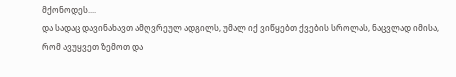მქონოდეს....
და სადაც დავინახავთ ამღვრეულ ადგილს, უმალ იქ ვიწყებთ ქვების სროლას, ნაცვლად იმისა, რომ ავუყვეთ ზემოთ და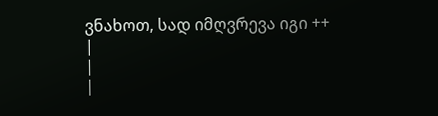ვნახოთ, სად იმღვრევა იგი ++
|
|
|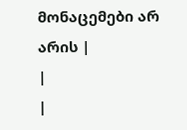მონაცემები არ არის |
|
|